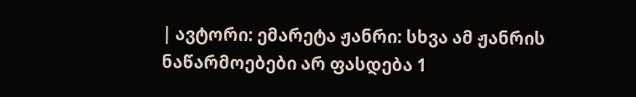| ავტორი: ემარეტა ჟანრი: სხვა ამ ჟანრის ნაწარმოებები არ ფასდება 1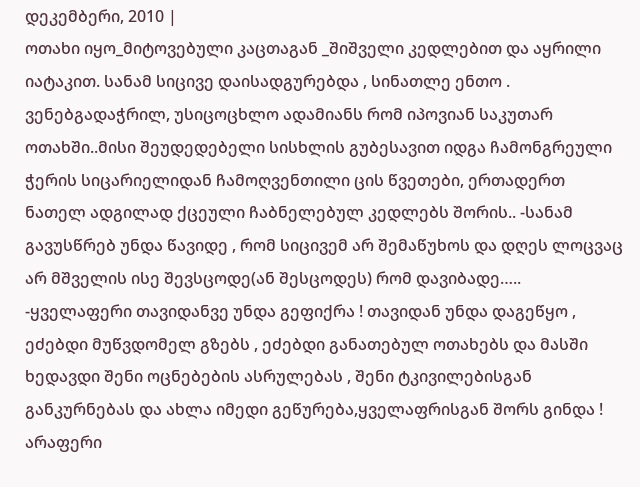დეკემბერი, 2010 |
ოთახი იყო_მიტოვებული კაცთაგან _შიშველი კედლებით და აყრილი იატაკით. სანამ სიცივე დაისადგურებდა , სინათლე ენთო . ვენებგადაჭრილ, უსიცოცხლო ადამიანს რომ იპოვიან საკუთარ ოთახში..მისი შეუდედებელი სისხლის გუბესავით იდგა ჩამონგრეული ჭერის სიცარიელიდან ჩამოღვენთილი ცის წვეთები, ერთადერთ ნათელ ადგილად ქცეული ჩაბნელებულ კედლებს შორის.. -სანამ გავუსწრებ უნდა წავიდე , რომ სიცივემ არ შემაწუხოს და დღეს ლოცვაც არ მშველის ისე შევსცოდე(ან შესცოდეს) რომ დავიბადე….. -ყველაფერი თავიდანვე უნდა გეფიქრა ! თავიდან უნდა დაგეწყო , ეძებდი მუწვდომელ გზებს , ეძებდი განათებულ ოთახებს და მასში ხედავდი შენი ოცნებების ასრულებას , შენი ტკივილებისგან განკურნებას და ახლა იმედი გეწურება,ყველაფრისგან შორს გინდა ! არაფერი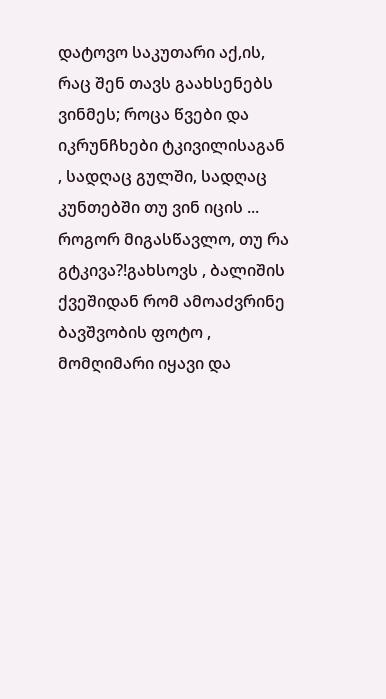დატოვო საკუთარი აქ,ის, რაც შენ თავს გაახსენებს ვინმეს; როცა წვები და იკრუნჩხები ტკივილისაგან , სადღაც გულში, სადღაც კუნთებში თუ ვინ იცის ... როგორ მიგასწავლო, თუ რა გტკივა?!გახსოვს , ბალიშის ქვეშიდან რომ ამოაძვრინე ბავშვობის ფოტო , მომღიმარი იყავი და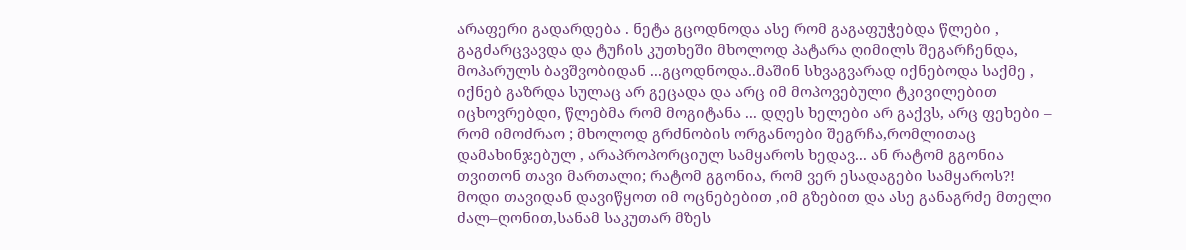არაფერი გადარდება . ნეტა გცოდნოდა ასე რომ გაგაფუჭებდა წლები , გაგძარცვავდა და ტუჩის კუთხეში მხოლოდ პატარა ღიმილს შეგარჩენდა, მოპარულს ბავშვობიდან ...გცოდნოდა..მაშინ სხვაგვარად იქნებოდა საქმე , იქნებ გაზრდა სულაც არ გეცადა და არც იმ მოპოვებული ტკივილებით იცხოვრებდი, წლებმა რომ მოგიტანა ... დღეს ხელები არ გაქვს, არც ფეხები – რომ იმოძრაო ; მხოლოდ გრძნობის ორგანოები შეგრჩა,რომლითაც დამახინჯებულ , არაპროპორციულ სამყაროს ხედავ... ან რატომ გგონია თვითონ თავი მართალი; რატომ გგონია, რომ ვერ ესადაგები სამყაროს?! მოდი თავიდან დავიწყოთ იმ ოცნებებით ,იმ გზებით და ასე განაგრძე მთელი ძალ–ღონით,სანამ საკუთარ მზეს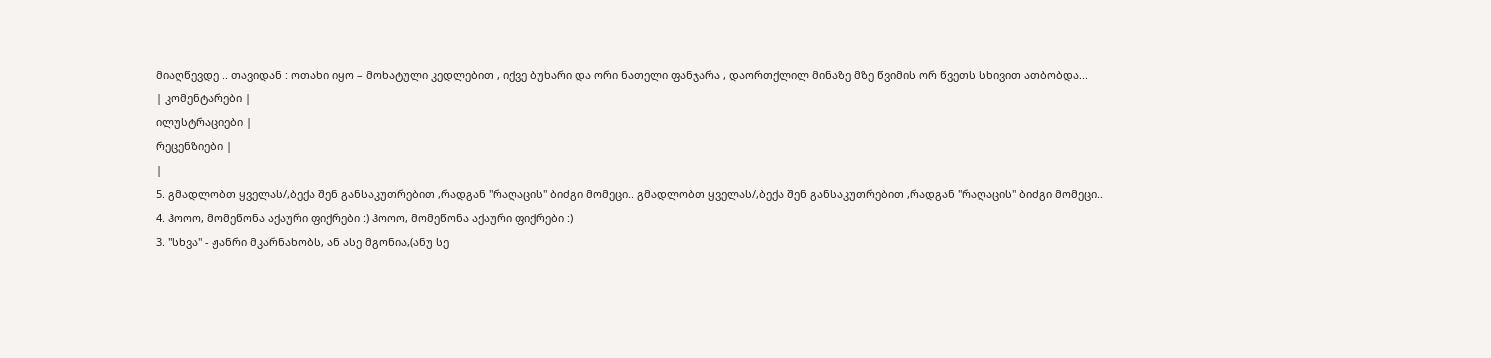მიაღწევდე .. თავიდან : ოთახი იყო – მოხატული კედლებით , იქვე ბუხარი და ორი ნათელი ფანჯარა , დაორთქლილ მინაზე მზე წვიმის ორ წვეთს სხივით ათბობდა...
| კომენტარები |
ილუსტრაციები |
რეცენზიები |
|
5. გმადლობთ ყველას/,ბექა შენ განსაკუთრებით ,რადგან "რაღაცის" ბიძგი მომეცი.. გმადლობთ ყველას/,ბექა შენ განსაკუთრებით ,რადგან "რაღაცის" ბიძგი მომეცი..
4. ჰოოო, მომეწონა აქაური ფიქრები :) ჰოოო, მომეწონა აქაური ფიქრები :)
3. "სხვა" - ჟანრი მკარნახობს, ან ასე მგონია,(ანუ სე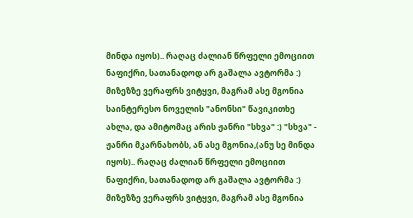მინდა იყოს).. რაღაც ძალიან წრფელი ემოციით ნაფიქრი, სათანადოდ არ გაშალა ავტორმა :) მიზეზზე ვერაფრს ვიტყვი, მაგრამ ასე მგონია საინტერესო ნოველის "ანონსი" წავიკითხე ახლა, და ამიტომაც არის ჟანრი "სხვა" :) "სხვა" - ჟანრი მკარნახობს, ან ასე მგონია,(ანუ სე მინდა იყოს).. რაღაც ძალიან წრფელი ემოციით ნაფიქრი, სათანადოდ არ გაშალა ავტორმა :) მიზეზზე ვერაფრს ვიტყვი, მაგრამ ასე მგონია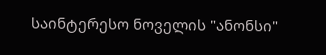საინტერესო ნოველის "ანონსი"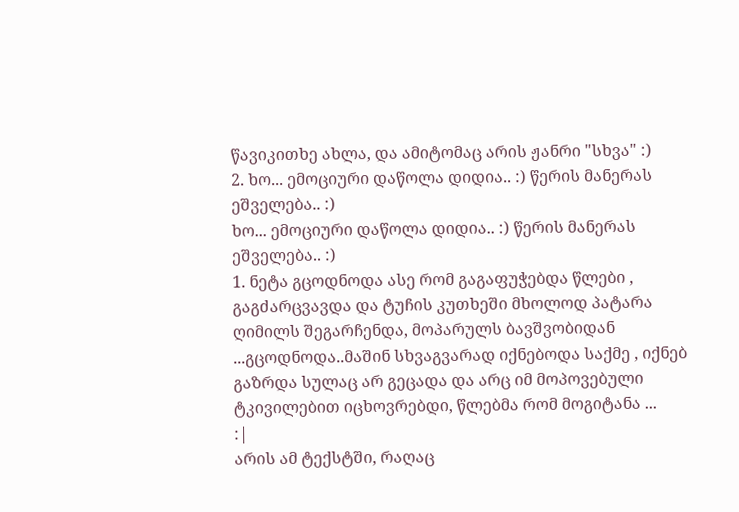წავიკითხე ახლა, და ამიტომაც არის ჟანრი "სხვა" :)
2. ხო... ემოციური დაწოლა დიდია.. :) წერის მანერას ეშველება.. :)
ხო... ემოციური დაწოლა დიდია.. :) წერის მანერას ეშველება.. :)
1. ნეტა გცოდნოდა ასე რომ გაგაფუჭებდა წლები , გაგძარცვავდა და ტუჩის კუთხეში მხოლოდ პატარა ღიმილს შეგარჩენდა, მოპარულს ბავშვობიდან ...გცოდნოდა..მაშინ სხვაგვარად იქნებოდა საქმე , იქნებ გაზრდა სულაც არ გეცადა და არც იმ მოპოვებული ტკივილებით იცხოვრებდი, წლებმა რომ მოგიტანა ...
:|
არის ამ ტექსტში, რაღაც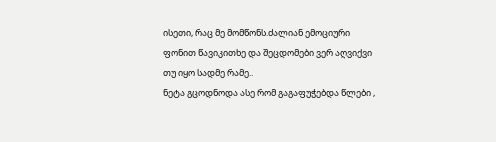ისეთი, რაც მე მომწონს.ძალიან ემოციური ფონით წავიკითხე და შეცდომები ვერ აღვიქვი თუ იყო სადმე რამე..
ნეტა გცოდნოდა ასე რომ გაგაფუჭებდა წლები ,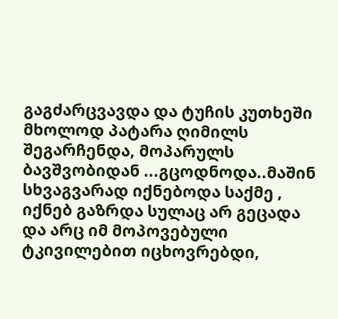გაგძარცვავდა და ტუჩის კუთხეში მხოლოდ პატარა ღიმილს შეგარჩენდა, მოპარულს ბავშვობიდან ...გცოდნოდა..მაშინ სხვაგვარად იქნებოდა საქმე , იქნებ გაზრდა სულაც არ გეცადა და არც იმ მოპოვებული ტკივილებით იცხოვრებდი,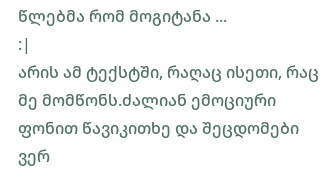წლებმა რომ მოგიტანა ...
:|
არის ამ ტექსტში, რაღაც ისეთი, რაც მე მომწონს.ძალიან ემოციური ფონით წავიკითხე და შეცდომები ვერ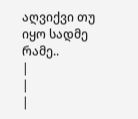აღვიქვი თუ იყო სადმე რამე..
|
|
|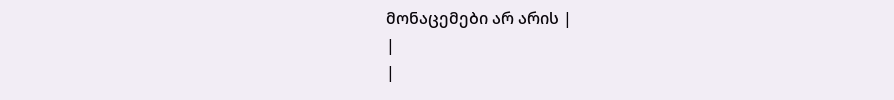მონაცემები არ არის |
|
|